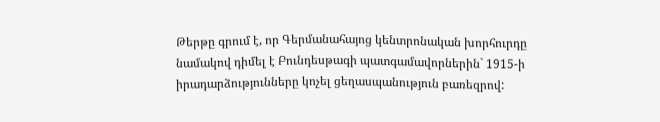Թերթը գրում է, որ Գերմանահայոց կենտրոնական խորհուրդը նամակով դիմել է Բունդեսթագի պատգամավորներին` 1915-ի իրադարձությունները կոչել ցեղասպանություն բառեզրով: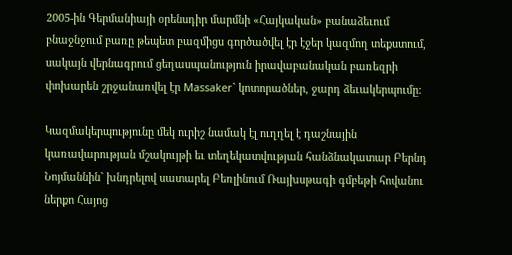2005-ին Գերմանիայի օրենսդիր մարմնի «Հայկական» բանաձեւում բնաջնջում բառը թեպետ բազմիցս գործածվել էր էջեր կազմող տեքստում, սակայն վերնագրում ցեղասպանություն իրավաբանական բառեզրի փոխարեն շրջանառվել էր Massaker` կոտորածներ, ջարդ ձեւակերպումը:

Կազմակերպությունը մեկ ուրիշ նամակ էլ ուղղել է դաշնային կառավարության մշակույթի եւ տեղեկատվության հանձնակատար Բերնդ Նոյմաննին` խնդրելով սատարել Բեռլինում Ռայխսթագի գմբեթի հովանու ներքո Հայոց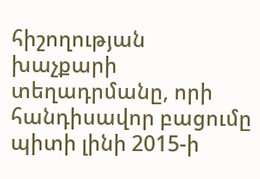հիշողության խաչքարի տեղադրմանը, որի հանդիսավոր բացումը պիտի լինի 2015-ի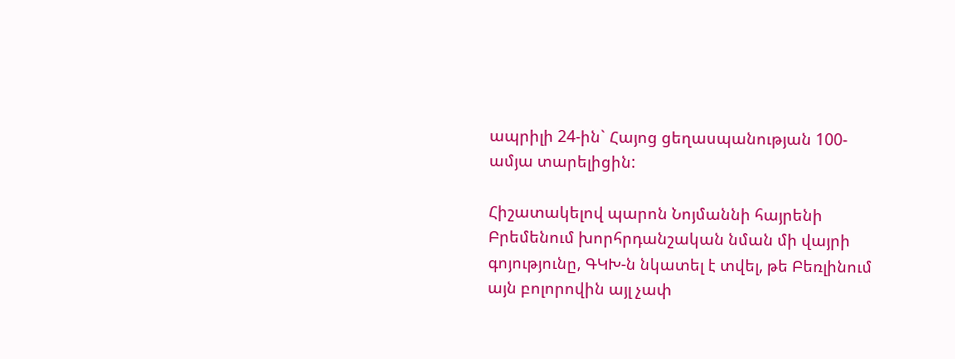ապրիլի 24-ին` Հայոց ցեղասպանության 100-ամյա տարելիցին:

Հիշատակելով պարոն Նոյմաննի հայրենի Բրեմենում խորհրդանշական նման մի վայրի գոյությունը, ԳԿԽ-ն նկատել է տվել, թե Բեռլինում այն բոլորովին այլ չափ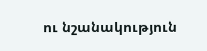ու նշանակություն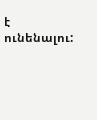է ունենալու: